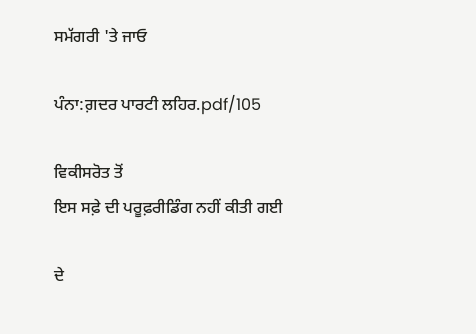ਸਮੱਗਰੀ 'ਤੇ ਜਾਓ

ਪੰਨਾ:ਗ਼ਦਰ ਪਾਰਟੀ ਲਹਿਰ.pdf/105

ਵਿਕੀਸਰੋਤ ਤੋਂ
ਇਸ ਸਫ਼ੇ ਦੀ ਪਰੂਫ਼ਰੀਡਿੰਗ ਨਹੀਂ ਕੀਤੀ ਗਈ

ਦੇ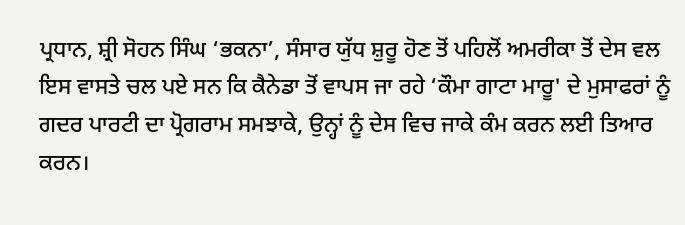ਪ੍ਰਧਾਨ, ਸ਼੍ਰੀ ਸੋਹਨ ਸਿੰਘ ‘ਭਕਨਾ’, ਸੰਸਾਰ ਯੁੱਧ ਸ਼ੁਰੂ ਹੋਣ ਤੋਂ ਪਹਿਲੋਂ ਅਮਰੀਕਾ ਤੋਂ ਦੇਸ ਵਲ ਇਸ ਵਾਸਤੇ ਚਲ ਪਏ ਸਨ ਕਿ ਕੈਨੇਡਾ ਤੋਂ ਵਾਪਸ ਜਾ ਰਹੇ ‘ਕੌਮਾ ਗਾਟਾ ਮਾਰੂ' ਦੇ ਮੁਸਾਫਰਾਂ ਨੂੰ ਗਦਰ ਪਾਰਟੀ ਦਾ ਪ੍ਰੋਗਰਾਮ ਸਮਝਾਕੇ, ਉਨ੍ਹਾਂ ਨੂੰ ਦੇਸ ਵਿਚ ਜਾਕੇ ਕੰਮ ਕਰਨ ਲਈ ਤਿਆਰ ਕਰਨ।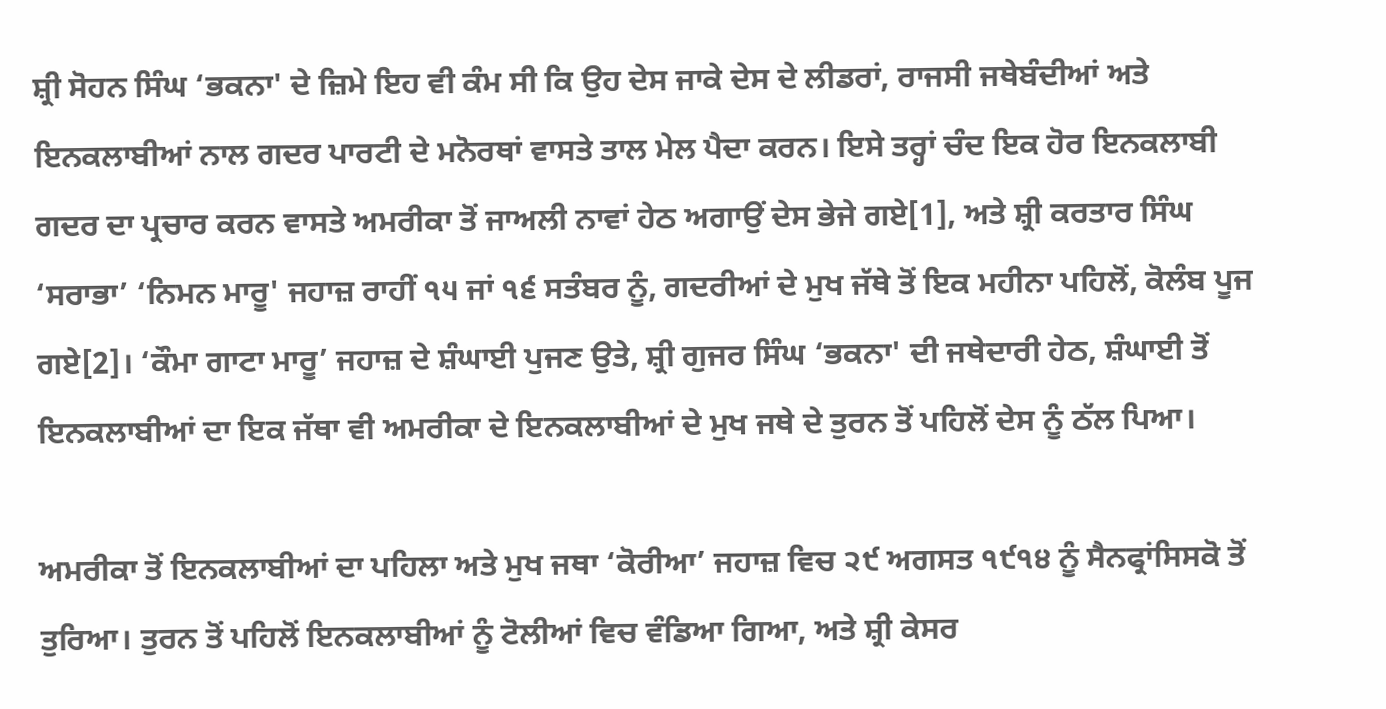ਸ਼੍ਰੀ ਸੋਹਨ ਸਿੰਘ ‘ਭਕਨਾ' ਦੇ ਜ਼ਿਮੇ ਇਹ ਵੀ ਕੰਮ ਸੀ ਕਿ ਉਹ ਦੇਸ ਜਾਕੇ ਦੇਸ ਦੇ ਲੀਡਰਾਂ, ਰਾਜਸੀ ਜਥੇਬੰਦੀਆਂ ਅਤੇ ਇਨਕਲਾਬੀਆਂ ਨਾਲ ਗਦਰ ਪਾਰਟੀ ਦੇ ਮਨੋਰਥਾਂ ਵਾਸਤੇ ਤਾਲ ਮੇਲ ਪੈਦਾ ਕਰਨ। ਇਸੇ ਤਰ੍ਹਾਂ ਚੰਦ ਇਕ ਹੋਰ ਇਨਕਲਾਬੀ ਗਦਰ ਦਾ ਪ੍ਰਚਾਰ ਕਰਨ ਵਾਸਤੇ ਅਮਰੀਕਾ ਤੋਂ ਜਾਅਲੀ ਨਾਵਾਂ ਹੇਠ ਅਗਾਉਂ ਦੇਸ ਭੇਜੇ ਗਏ[1], ਅਤੇ ਸ਼੍ਰੀ ਕਰਤਾਰ ਸਿੰਘ ‘ਸਰਾਭਾ’ ‘ਨਿਮਨ ਮਾਰੂ' ਜਹਾਜ਼ ਰਾਹੀਂ ੧੫ ਜਾਂ ੧੬ ਸਤੰਬਰ ਨੂੰ, ਗਦਰੀਆਂ ਦੇ ਮੁਖ ਜੱਥੇ ਤੋਂ ਇਕ ਮਹੀਨਾ ਪਹਿਲੋਂ, ਕੋਲੰਬ ਪੂਜ ਗਏ[2]। ‘ਕੌਮਾ ਗਾਟਾ ਮਾਰੂ’ ਜਹਾਜ਼ ਦੇ ਸ਼ੰਘਾਈ ਪੁਜਣ ਉਤੇ, ਸ਼੍ਰੀ ਗੁਜਰ ਸਿੰਘ ‘ਭਕਨਾ' ਦੀ ਜਥੇਦਾਰੀ ਹੇਠ, ਸ਼ੰਘਾਈ ਤੋਂ ਇਨਕਲਾਬੀਆਂ ਦਾ ਇਕ ਜੱਥਾ ਵੀ ਅਮਰੀਕਾ ਦੇ ਇਨਕਲਾਬੀਆਂ ਦੇ ਮੁਖ ਜਥੇ ਦੇ ਤੁਰਨ ਤੋਂ ਪਹਿਲੋਂ ਦੇਸ ਨੂੰ ਠੱਲ ਪਿਆ।

ਅਮਰੀਕਾ ਤੋਂ ਇਨਕਲਾਬੀਆਂ ਦਾ ਪਹਿਲਾ ਅਤੇ ਮੁਖ ਜਥਾ ‘ਕੋਰੀਆ’ ਜਹਾਜ਼ ਵਿਚ ੨੯ ਅਗਸਤ ੧੯੧੪ ਨੂੰ ਸੈਨਫ੍ਰਾਂਸਿਸਕੋ ਤੋਂ ਤੁਰਿਆ। ਤੁਰਨ ਤੋਂ ਪਹਿਲੋਂ ਇਨਕਲਾਬੀਆਂ ਨੂੰ ਟੋਲੀਆਂ ਵਿਚ ਵੰਡਿਆ ਗਿਆ, ਅਤੇ ਸ਼੍ਰੀ ਕੇਸਰ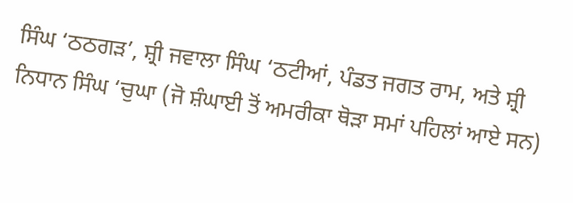ਸਿੰਘ ‘ਠਠਗੜ’, ਸ਼੍ਰੀ ਜਵਾਲਾ ਸਿੰਘ ‘ਠਟੀਆਂ, ਪੰਡਤ ਜਗਤ ਰਾਮ, ਅਤੇ ਸ਼੍ਰੀ ਨਿਧਾਨ ਸਿੰਘ ‘ਚੁਘਾ (ਜੋ ਸ਼ੰਘਾਈ ਤੋਂ ਅਮਰੀਕਾ ਥੋੜਾ ਸਮਾਂ ਪਹਿਲਾਂ ਆਏ ਸਨ)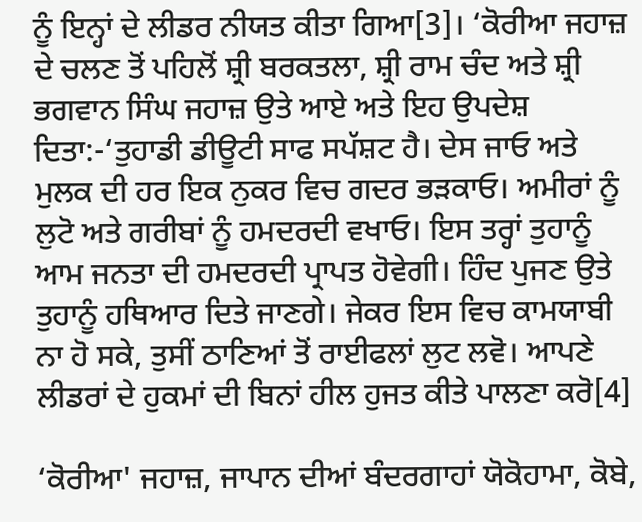ਨੂੰ ਇਨ੍ਹਾਂ ਦੇ ਲੀਡਰ ਨੀਯਤ ਕੀਤਾ ਗਿਆ[3]। ‘ਕੋਰੀਆ ਜਹਾਜ਼ ਦੇ ਚਲਣ ਤੋਂ ਪਹਿਲੋਂ ਸ਼੍ਰੀ ਬਰਕਤਲਾ, ਸ਼੍ਰੀ ਰਾਮ ਚੰਦ ਅਤੇ ਸ਼੍ਰੀ ਭਗਵਾਨ ਸਿੰਘ ਜਹਾਜ਼ ਉਤੇ ਆਏ ਅਤੇ ਇਹ ਉਪਦੇਸ਼ ਦਿਤਾ:-‘ਤੁਹਾਡੀ ਡੀਊਟੀ ਸਾਫ ਸਪੱਸ਼ਟ ਹੈ। ਦੇਸ ਜਾਓ ਅਤੇ ਮੁਲਕ ਦੀ ਹਰ ਇਕ ਨੁਕਰ ਵਿਚ ਗਦਰ ਭੜਕਾਓ। ਅਮੀਰਾਂ ਨੂੰ ਲੁਟੋ ਅਤੇ ਗਰੀਬਾਂ ਨੂੰ ਹਮਦਰਦੀ ਵਖਾਓ। ਇਸ ਤਰ੍ਹਾਂ ਤੁਹਾਨੂੰ ਆਮ ਜਨਤਾ ਦੀ ਹਮਦਰਦੀ ਪ੍ਰਾਪਤ ਹੋਵੇਗੀ। ਹਿੰਦ ਪੁਜਣ ਉਤੇ ਤੁਹਾਨੂੰ ਹਥਿਆਰ ਦਿਤੇ ਜਾਣਗੇ। ਜੇਕਰ ਇਸ ਵਿਚ ਕਾਮਯਾਬੀ ਨਾ ਹੋ ਸਕੇ, ਤੁਸੀਂ ਠਾਣਿਆਂ ਤੋਂ ਰਾਈਫਲਾਂ ਲੁਟ ਲਵੋ। ਆਪਣੇ ਲੀਡਰਾਂ ਦੇ ਹੁਕਮਾਂ ਦੀ ਬਿਨਾਂ ਹੀਲ ਹੁਜਤ ਕੀਤੇ ਪਾਲਣਾ ਕਰੋ[4]

‘ਕੋਰੀਆ' ਜਹਾਜ਼, ਜਾਪਾਨ ਦੀਆਂ ਬੰਦਰਗਾਹਾਂ ਯੋਕੋਹਾਮਾ, ਕੋਬੇ,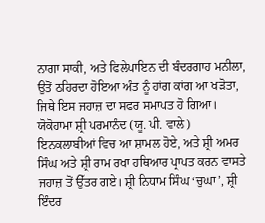ਨਾਗਾ ਸਾਕੀ, ਅਤੇ ਫਿਲੇਪਾਇਨ ਦੀ ਬੰਦਰਗਾਹ ਮਨੀਲਾ, ਉਤੋਂ ਠਹਿਰਦਾ ਹੋਇਆ ਅੰਤ ਨੂੰ ਹਾਂਗ ਕਾਂਗ ਆ ਖੜੋਤਾ, ਜਿਥੇ ਇਸ ਜਹਾਜ਼ ਦਾ ਸਫਰ ਸਮਾਪਤ ਹੋ ਗਿਆ। ਯੋਕੋਹਾਮਾ ਸ਼੍ਰੀ ਪਰਮਾਨੰਦ (ਯੂ. ਪੀ. ਵਾਲੇ) ਇਨਕਲਾਬੀਆਂ ਵਿਚ ਆ ਸ਼ਾਮਲ ਹੋਏ, ਅਤੇ ਸ਼੍ਰੀ ਅਮਰ ਸਿੰਘ ਅਤੇ ਸ਼੍ਰੀ ਰਾਮ ਰਖਾ ਹਥਿਆਰ ਪ੍ਰਾਪਤ ਕਰਨ ਵਾਸਤੇ ਜਹਾਜ਼ ਤੋਂ ਉੱਤਰ ਗਏ। ਸ਼੍ਰੀ ਨਿਧਾਮ ਸਿੰਘ ‘ਚੁਘਾ’, ਸ਼੍ਰੀ ਇੰਦਰ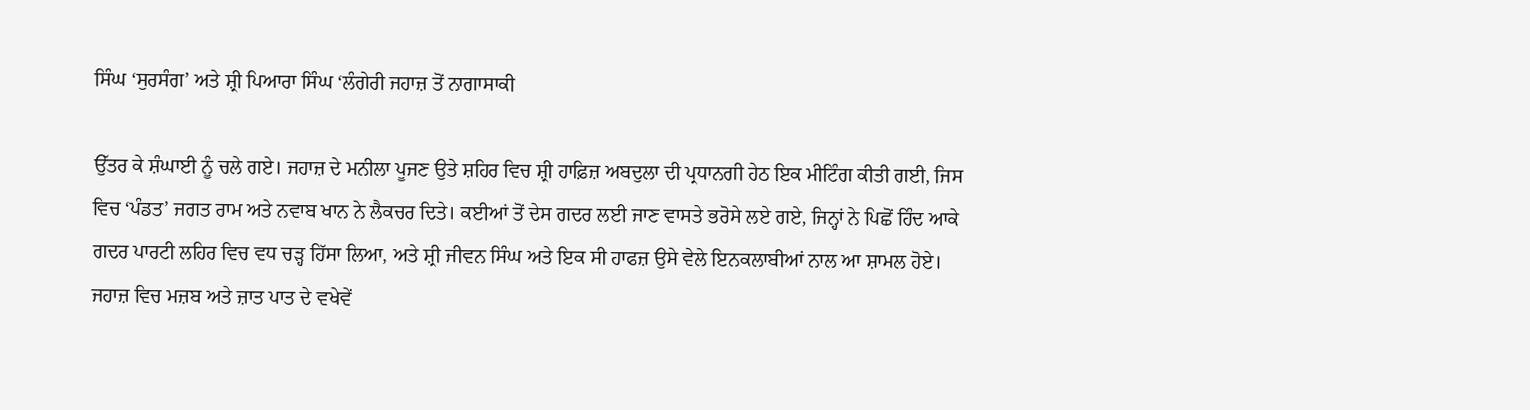ਸਿੰਘ ‘ਸੁਰਸੰਗ’ ਅਤੇ ਸ਼੍ਰੀ ਪਿਆਰਾ ਸਿੰਘ ‘ਲੰਗੇਰੀ ਜਹਾਜ਼ ਤੋਂ ਨਾਗਾਸਾਕੀ

ਉੱਤਰ ਕੇ ਸ਼ੰਘਾਈ ਨੂੰ ਚਲੇ ਗਏ। ਜਹਾਜ਼ ਦੇ ਮਨੀਲਾ ਪੂਜਣ ਉਤੇ ਸ਼ਹਿਰ ਵਿਚ ਸ਼੍ਰੀ ਹਾਫ਼ਿਜ਼ ਅਬਦੁਲਾ ਦੀ ਪ੍ਰਧਾਨਗੀ ਹੇਠ ਇਕ ਮੀਟਿੰਗ ਕੀਤੀ ਗਈ, ਜਿਸ ਵਿਚ ‘ਪੰਡਤ’ ਜਗਤ ਰਾਮ ਅਤੇ ਨਵਾਬ ਖਾਨ ਨੇ ਲੈਕਚਰ ਦਿਤੇ। ਕਈਆਂ ਤੋਂ ਦੇਸ ਗਦਰ ਲਈ ਜਾਣ ਵਾਸਤੇ ਭਰੋਸੇ ਲਏ ਗਏ, ਜਿਨ੍ਹਾਂ ਨੇ ਪਿਛੋਂ ਹਿੰਦ ਆਕੇ ਗਦਰ ਪਾਰਟੀ ਲਹਿਰ ਵਿਚ ਵਧ ਚੜ੍ਹ ਹਿੱਸਾ ਲਿਆ, ਅਤੇ ਸ਼੍ਰੀ ਜੀਵਨ ਸਿੰਘ ਅਤੇ ਇਕ ਸੀ ਹਾਫਜ਼ ਉਸੇ ਵੇਲੇ ਇਨਕਲਾਬੀਆਂ ਨਾਲ ਆ ਸ਼ਾਮਲ ਹੋਏ। ਜਹਾਜ਼ ਵਿਚ ਮਜ਼ਬ ਅਤੇ ਜ਼ਾਤ ਪਾਤ ਦੇ ਵਖੇਵੇਂ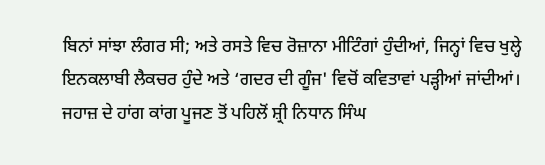ਬਿਨਾਂ ਸਾਂਝਾ ਲੰਗਰ ਸੀ; ਅਤੇ ਰਸਤੇ ਵਿਚ ਰੋਜ਼ਾਨਾ ਮੀਟਿੰਗਾਂ ਹੁੰਦੀਆਂ, ਜਿਨ੍ਹਾਂ ਵਿਚ ਖੁਲ੍ਹੇ ਇਨਕਲਾਬੀ ਲੈਕਚਰ ਹੁੰਦੇ ਅਤੇ ‘ਗਦਰ ਦੀ ਗੂੰਜ' ਵਿਚੋਂ ਕਵਿਤਾਵਾਂ ਪੜ੍ਹੀਆਂ ਜਾਂਦੀਆਂ। ਜਹਾਜ਼ ਦੇ ਹਾਂਗ ਕਾਂਗ ਪੂਜਣ ਤੋਂ ਪਹਿਲੋਂ ਸ਼੍ਰੀ ਨਿਧਾਨ ਸਿੰਘ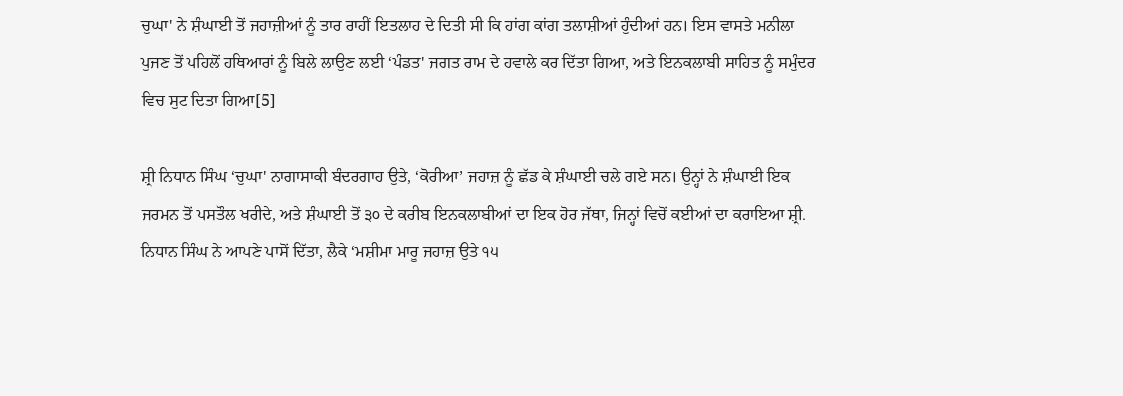ਚੁਘਾ' ਨੇ ਸ਼ੰਘਾਈ ਤੋਂ ਜਹਾਜ਼ੀਆਂ ਨੂੰ ਤਾਰ ਰਾਹੀਂ ਇਤਲਾਹ ਦੇ ਦਿਤੀ ਸੀ ਕਿ ਹਾਂਗ ਕਾਂਗ ਤਲਾਸ਼ੀਆਂ ਹੁੰਦੀਆਂ ਹਨ। ਇਸ ਵਾਸਤੇ ਮਨੀਲਾ ਪੁਜਣ ਤੋਂ ਪਹਿਲੋਂ ਹਥਿਆਰਾਂ ਨੂੰ ਬਿਲੇ ਲਾਉਣ ਲਈ ‘ਪੰਡਤ' ਜਗਤ ਰਾਮ ਦੇ ਹਵਾਲੇ ਕਰ ਦਿੱਤਾ ਗਿਆ, ਅਤੇ ਇਨਕਲਾਬੀ ਸਾਹਿਤ ਨੂੰ ਸਮੁੰਦਰ ਵਿਚ ਸੁਟ ਦਿਤਾ ਗਿਆ[5]

ਸ਼੍ਰੀ ਨਿਧਾਨ ਸਿੰਘ ‘ਚੁਘਾ' ਨਾਗਾਸਾਕੀ ਬੰਦਰਗਾਹ ਉਤੇ, ‘ਕੋਰੀਆ’ ਜਹਾਜ਼ ਨੂੰ ਛੱਡ ਕੇ ਸ਼ੰਘਾਈ ਚਲੇ ਗਏ ਸਨ। ਉਨ੍ਹਾਂ ਨੇ ਸ਼ੰਘਾਈ ਇਕ ਜਰਮਨ ਤੋਂ ਪਸਤੌਲ ਖਰੀਦੇ, ਅਤੇ ਸ਼ੰਘਾਈ ਤੋਂ ੩੦ ਦੇ ਕਰੀਬ ਇਨਕਲਾਬੀਆਂ ਦਾ ਇਕ ਹੋਰ ਜੱਥਾ, ਜਿਨ੍ਹਾਂ ਵਿਚੋਂ ਕਈਆਂ ਦਾ ਕਰਾਇਆ ਸ਼੍ਰੀ. ਨਿਧਾਨ ਸਿੰਘ ਨੇ ਆਪਣੇ ਪਾਸੋਂ ਦਿੱਤਾ, ਲੈਕੇ ‘ਮਸ਼ੀਮਾ ਮਾਰੂ ਜਹਾਜ਼ ਉਤੇ ੧੫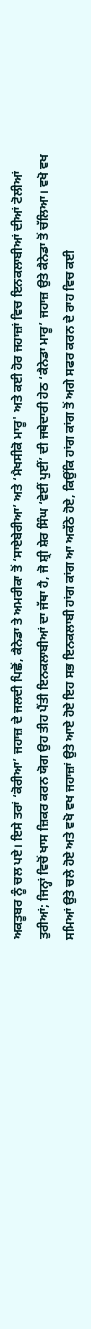ਅਕਤੂਬਰ ਨੂੰ ਚਲ ਪਏ। ਇਸੇ ਤਰਾਂ ‘ਕੋਰੀਆ’ ਜਹਾਜ਼ ਦੇ ਜਲਦੀ ਪਿਛੋਂ, ਕੈਨੇਡਾ ਤੇ ਅਮਰੀਕਾ ਤੋਂ ‘ਸਾਏਬੇਰੀਆ’ ਅਤੇ ‘ਮੈਖਸੀਕੋ ਮਾਰੂ' ਅਤੇ ਕਈ ਹੋਰ ਜਹਾਜ਼ਾਂ ਵਿਚ ਇਨਕਲਾਬੀਆਂ ਦੀਆਂ ਟੋਲੀਆਂ ਤੁਰੀਆਂ; ਜਿਨ੍ਹਾਂ ਵਿਚੋਂ ਖਾਸ ਜ਼ਿਕਰ ਕਰਨ ਯੋਗ ਉਹ ਤੀਹ ਪੈਂਤੀ ਇਨਕਲਾਬੀਆਂ ਦਾ ਜੱਥਾ ਹੈ, ਜੋ ਸ਼੍ਰੀ ਸ਼ੇਰ ਸਿੰਘ ‘ਵੇਈਂ ਪੁਈਂ’ ਦੀ ਜਥੇਦਾਰੀ ਹੇਠ ‘ਕੈਨੇਡਾ ਮਾਰੂ’ ਜਹਾਜ਼ ਉਤੇ ਕੈਨੇਡਾ ਤੋਂ ਚੱਲਿਆ। ਵਖੋ ਵਖ ਸਮਿਆਂ ਉਤੇ ਚਲੇ ਹੋਏ ਅਤੇ ਵਖੋ ਵਖ ਜਹਾਜ਼ਾਂ ਉਤੇ ਆਏ ਹੋਏ ਇਹ ਸਭ ਇਨਕਲਾਬੀ ਹਾਂਗ ਕਾਂਗ ਆ ਅਕੱਠੇ ਹੋਏ, ਕਿਉਂਕਿ ਹਾਂਗ ਕਾਂਗ ਤੋਂ ਅਗੇ ਸਫਰ ਕਰਨ ਦੇ ਰਾਹ ਵਿਚ ਕਈ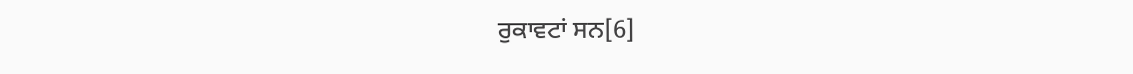ਰੁਕਾਵਟਾਂ ਸਨ[6]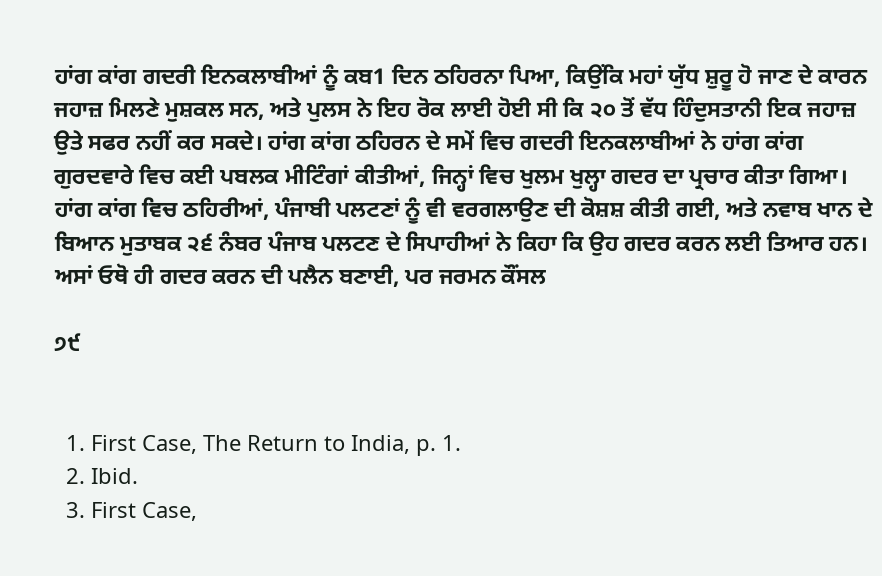ਹਾਂਗ ਕਾਂਗ ਗਦਰੀ ਇਨਕਲਾਬੀਆਂ ਨੂੰ ਕਬ1 ਦਿਨ ਠਹਿਰਨਾ ਪਿਆ, ਕਿਉਂਕਿ ਮਹਾਂ ਯੁੱਧ ਸ਼ੁਰੂ ਹੋ ਜਾਣ ਦੇ ਕਾਰਨ ਜਹਾਜ਼ ਮਿਲਣੇ ਮੁਸ਼ਕਲ ਸਨ, ਅਤੇ ਪੁਲਸ ਨੇ ਇਹ ਰੋਕ ਲਾਈ ਹੋਈ ਸੀ ਕਿ ੨੦ ਤੋਂ ਵੱਧ ਹਿੰਦੁਸਤਾਨੀ ਇਕ ਜਹਾਜ਼ ਉਤੇ ਸਫਰ ਨਹੀਂ ਕਰ ਸਕਦੇ। ਹਾਂਗ ਕਾਂਗ ਠਹਿਰਨ ਦੇ ਸਮੇਂ ਵਿਚ ਗਦਰੀ ਇਨਕਲਾਬੀਆਂ ਨੇ ਹਾਂਗ ਕਾਂਗ ਗੁਰਦਵਾਰੇ ਵਿਚ ਕਈ ਪਬਲਕ ਮੀਟਿੰਗਾਂ ਕੀਤੀਆਂ, ਜਿਨ੍ਹਾਂ ਵਿਚ ਖੁਲਮ ਖੁਲ੍ਹਾ ਗਦਰ ਦਾ ਪ੍ਰਚਾਰ ਕੀਤਾ ਗਿਆ। ਹਾਂਗ ਕਾਂਗ ਵਿਚ ਠਹਿਰੀਆਂ, ਪੰਜਾਬੀ ਪਲਟਣਾਂ ਨੂੰ ਵੀ ਵਰਗਲਾਉਣ ਦੀ ਕੋਸ਼ਸ਼ ਕੀਤੀ ਗਈ, ਅਤੇ ਨਵਾਬ ਖਾਨ ਦੇ ਬਿਆਨ ਮੁਤਾਬਕ ੨੬ ਨੰਬਰ ਪੰਜਾਬ ਪਲਟਣ ਦੇ ਸਿਪਾਹੀਆਂ ਨੇ ਕਿਹਾ ਕਿ ਉਹ ਗਦਰ ਕਰਨ ਲਈ ਤਿਆਰ ਹਨ। ਅਸਾਂ ਓਥੋ ਹੀ ਗਦਰ ਕਰਨ ਦੀ ਪਲੈਨ ਬਣਾਈ, ਪਰ ਜਰਮਨ ਕੌਂਸਲ

੭੯


  1. First Case, The Return to India, p. 1.
  2. Ibid.
  3. First Case,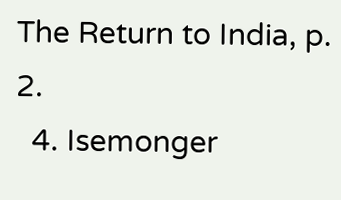The Return to India, p. 2.
  4. Isemonger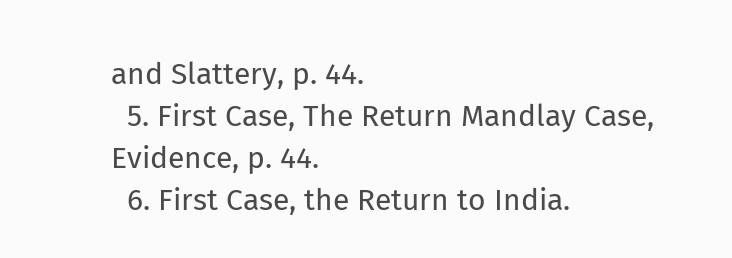and Slattery, p. 44.
  5. First Case, The Return Mandlay Case, Evidence, p. 44.
  6. First Case, the Return to India.